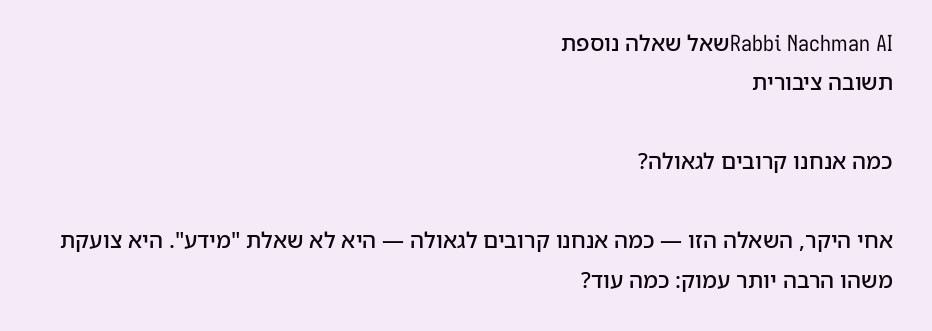Rabbi Nachman AIשאל שאלה נוספת
תשובה ציבורית

כמה אנחנו קרובים לגאולה?

אחי היקר, השאלה הזו — כמה אנחנו קרובים לגאולה — היא לא שאלת "מידע". היא צועקת משהו הרבה יותר עמוק: כמה עוד?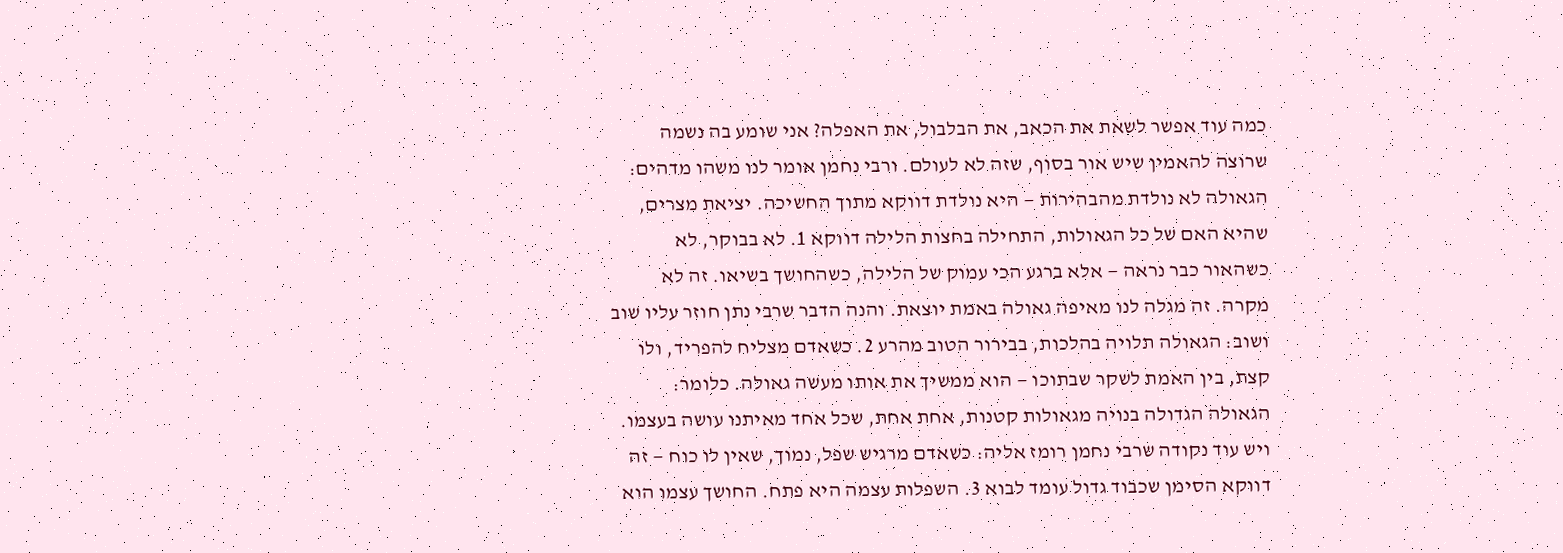כמה עוד אפשר לשאת את הכאב, את הבלבול, את האפלה? אני שומע בה נשמה שרוצה להאמין שיש אור בסוף, שזה לא לעולם. ורבי נחמן אומר לנו משהו מדהים: הגאולה לא נולדת מהבהירות — היא נולדת דווקא מתוך החשיכה. יציאת מצרים, שהיא האם של כל הגאולות, התחילה בחצות הלילה דווקא 1. לא בבוקר, לא כשהאור כבר נראה — אלא ברגע הכי עמוק של הלילה, כשהחושך בשיאו. זה לא מקרה. זה מגלה לנו מאיפה גאולה באמת יוצאת. והנה הדבר שרבי נתן חוזר עליו שוב ושוב: הגאולה תלויה בהלכות, בבירור הטוב מהרע 2. כשאדם מצליח להפריד, ולו קצת, בין האמת לשקר שבתוכו — הוא ממשיך את אותו מעשה גאולה. כלומר: הגאולה הגדולה בנויה מגאולות קטנות, אחת אחת, שכל אחד מאיתנו עושה בעצמו. ויש עוד נקודה שרבי נחמן רומז אליה: כשאדם מרגיש שפל, נמוך, שאין לו כוח — זה דווקא הסימן שכבוד גדול עומד לבוא 3. השפלות עצמה היא פתח. החושך עצמו הוא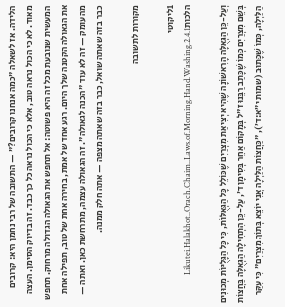הלידה. אז לשאלה "כמה אנחנו קרובים?" — התשובה של רבי נחמן היא: קרובים מאוד. לא כי הכול נראה טוב, אלא כי הכול נראה כל כך כבד. זה בדיוק הסימן. העצה המעשית שנובעת מכל זה היא פשוטה: אל תחפש את הגאולה הגדולה מרחוק. תחפש את הגאולה הקטנה שלך היום. רגע אחד של אמת, בחירה אחת של טוב, תפילה אחת מהעומק — זה לא עוד "הכנה לגאולה". זה הגאולה עצמה, מתרחשת כאן. ואתה — כבר בזה שאתה שואל, כבר בזה שאתה מצפה — אתה חלק ממנה.

מקורות לתשובה

1ליקוטי הלכותLikutei.Halakhot..Orach.Chaim..Laws.of.Morning.Hand.Washing.2.4.1

וְעַל-כֵּן הַגְּאֻלָּה הָרִאשׁוֹנָה שֶׁהִיא יְצִיאַת מִצְרַיִם שֶׁכּוֹלֵל כָּל הַגְּאֻלּוֹת, כִּי כָּל הַגָּלֻיּוֹת מְכוּנִים בְּשֵׁם מִצְרַיִם כְּמוֹ שֶׁכָּתַב רַבֵּנוּ ז"ל בְּמָקוֹם אַחֵר בְּסִימָן ד', עַל-כֵּן הִתְחִילָה הַגְּאֻלָּה בַּחֲצוֹת הַלַּיְלָה, כְּמוֹ שֶׁכָּתוּב (שמות י״א:ד׳), "כַּחֲצוֹת הַלַּיְלָה אֲנִי יוֹצֵא בְּתוֹךְ מִצְרַיִם" כִּי עִקַּר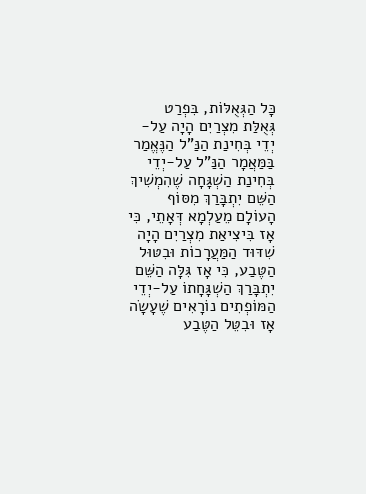כָּל הַגְּאֻלּוֹת, בִּפְרַט גְּאֻלַּת מִצְרַיִם הָיָה עַל-יְדֵי בְּחִינַת הַנַּ"ל הַנֶּאֱמַר בַּמַּאֲמָר הַנַּ"ל עַל-יְדֵי בְּחִינַת הַשְׁגָּחָה שֶׁהִמְשִׁיךְ הַשֵּׁם יִתְבָּרַךְ מִסּוֹף הָעוֹלָם מֵעַלְמָא דְּאָתֵי, כִּי אָז בִּיצִיאַת מִצְרַיִם הָיָה שִׁדּוּד הַמַּעֲרָכוֹת וּבִטּוּל הַטֶּבַע, כִּי אָז גִּלָּה הַשֵּׁם יִתְבָּרַךְ הַשְׁגָּחָתוֹ עַל-יְדֵי הַמּוֹפְתִים נוֹרָאִים שֶׁעָשָֹה אָז וּבִטֵּל הַטֶּבַע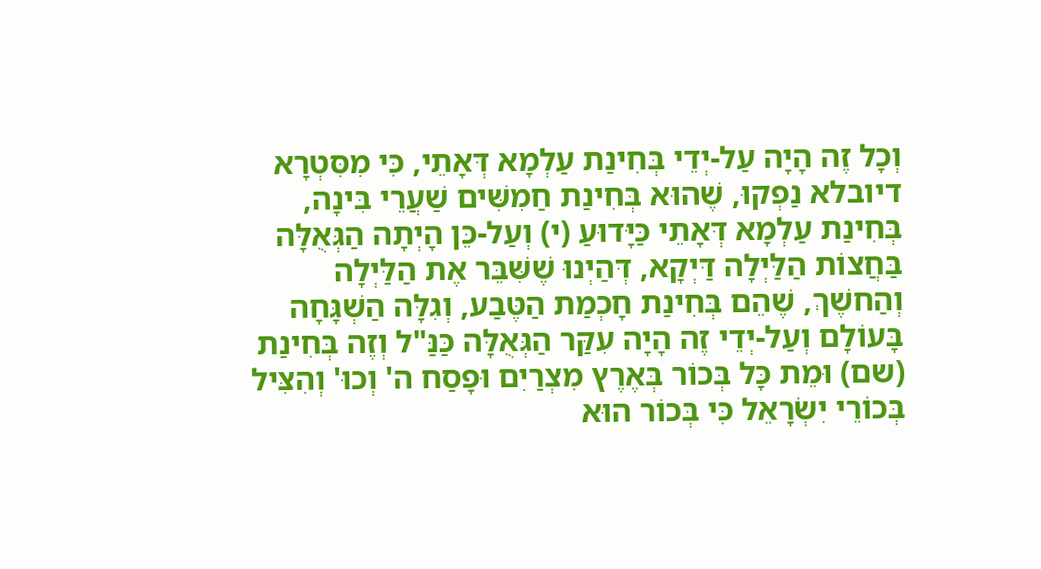וְכָל זֶה הָיָה עַל-יְדֵי בְּחִינַת עַלְמָא דְּאָתֵי, כִּי מִסִּטְרָא דיובלא נַפְקוּ, שֶׁהוּא בְּחִינַת חַמִשִּׁים שַׁעֲרֵי בִּינָה, בְּחִינַת עַלְמָא דְּאָתֵי כַּיָּדוּעַ (י) וְעַל-כֵּן הָיְתָה הַגְּאֻלָּה בַּחֲצוֹת הַלַּיְלָה דַּיְקָא, דְּהַיְנוּ שֶׁשִּׁבֵּר אֶת הַלַּיְלָה וְהַחשֶׁךְ, שֶׁהֵם בְּחִינַת חָכְמַת הַטֶּבַע, וְגִלָּה הַשְׁגָּחָה בָּעוֹלָם וְעַל-יְדֵי זֶה הָיָה עִקַּר הַגְּאֻלָּה כַּנַּ"ל וְזֶה בְּחִינַת (שם) וּמֵת כָּל בְּכוֹר בְּאֶרֶץ מִצְרַיִם וּפָסַח ה' וְכוּ' וְהִצִּיל בְּכוֹרֵי יִשְׂרָאֵל כִּי בְּכוֹר הוּא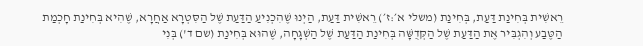רֵאשִׁית בְּחִינַת דַּעַת, בְּחִינַת (משלי א׳:ז׳) רֵאשִׁית דַּעַת, הַיְנוּ שֶׁהִכְנִיעַ הַדַּעַת שֶׁל הַסִּטְרָא אַחֲרָא, שֶׁהִיא בְּחִינַת חָכְמַת הַטֶּבַע וְהִגְבִּיר אֶת הַדַּעַת שֶׁל הַקְּדֻשָּׁה בְּחִינַת הַדַּעַת שֶׁל הַשְׁגָּחָה, שֶׁהוּא בְּחִינַת (שם ד') בְּנִי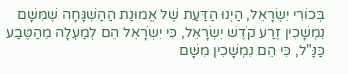בְּכוֹרִי יִשְׂרָאֵל, הַיְנוּ הַדַּעַת שֶׁל אֱמוּנַת הַהַשְׁגָּחָה שֶׁמִּשָּׁם נִמְשָׁכִין זֶרַע קֹדֶשׁ יִשְׂרָאֵל, כִּי יִשְֹרָאֵל הֵם לְמַעְלָה מֵהַטֶּבַע כַּנַּ"ל, כִּי הֵם נִמְשָׁכִין מִשָּׁם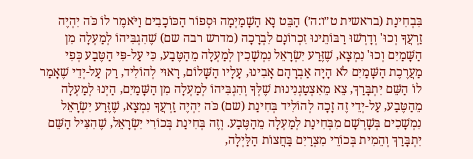בִּבְחִינַת (בראשית ט״ו:ה׳) הַבֵּט נָא הַשָׁמַיְמָה וּסְפוֹר הַכּוֹכָבִים וַיֹּאמֶר לוֹ כֹּה יִהְיֶה זַרְעֲךָ וְכוּ' וְדָרְשׁוּ רַבּוֹתֵינוּ זִכְרוֹנָם לִבְרָכָה (מדרש רבה שם) שֶׁהִגְבִּיהוֹ לְמַעְלָה מִן הַשָּׁמַיִם וְכוּ' נִמְצָא, שֶׁזֶּרַע יִשְׂרָאֵל נִמְשָׁכִין לְמַעְלָה מֵהַטֶּבַע, כִּי עַל-פִּי הַטֶּבַע כְּפִי מַעֲרֶכֶת הַשָּׁמַיִם לֹא הָיָה אַבְרָהָם אָבִינוּ, עָלָיו הַשָּׁלוֹם, רָאוּי לְהוֹלִיד, רַק עַל-יְדֵי שֶׁאָמַר לוֹ הַשֵּׁם יִתְבָּרַךְ, צֵא מֵאִצְטַגְנִינוּת שֶׁלְּךָ וְהִגְבִּיהוֹ לְמַעְלָה מִן הַשָּׁמַיִם, הַיְנוּ לְמַעְלָה מֵהַטֶּבַע, עַל-יְדֵי זֶה זָכָה לְהוֹלִיד בְּחִינַת (שם) כֹּה יִהְיֶה זַרְעֲךָ נִמְצָא, שֶׁזֶּרַע יִשְׂרָאֵל נִמְשָׁכִים בְּשָׁרְשָׁם מִבְּחִינַת לְמַעְלָה מֵהַטֶּבַע. וְזֶה בְּחִינַת בְּכוֹרִי יִשְׂרָאֵל, שֶׁהִצִּיל הַשֵּׁם יִתְבָּרַךְ וְהֵמִית בְּכוֹרֵי מִצְרַיִם בַּחֲצוֹת הַלַּיְלָה,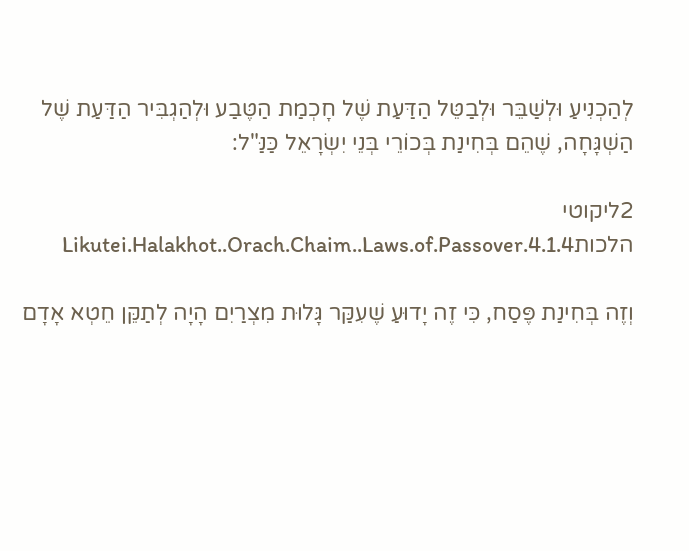לְהַכְנִיעַ וּלְשַׁבֵּר וּלְבַטֵּל הַדַּעַת שֶׁל חָכְמַת הַטֶּבַע וּלְהַגְבִּיר הַדַּעַת שֶׁל הַשְׁגָּחָה, שֶׁהֵם בְּחִינַת בְּכוֹרֵי בְּנֵי יִשְׂרָאֵל כַּנַּ"ל:

2ליקוטי הלכותLikutei.Halakhot..Orach.Chaim..Laws.of.Passover.4.1.4

וְזֶה בְּחִינַת פֶּסַח, כִּי זֶה יָדוּעַ שֶׁעִקַּר גָּלוּת מִצְרַיִם הָיָה לְתַקֵּן חֵטְא אָדָם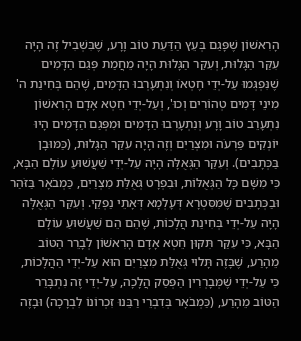הָרִאשׁוֹן שֶׁפָּגַם בְּעֵץ הַדַּעַת טוֹב וָרָע, שֶׁבִּשְׁבִיל זֶה הָיָה עִקַּר הַגָּלוּת, וְעִקַּר הַגָּלוּת הָיָה מֵחֲמַת פְּגַם הַדָּמִים שֶׁנִּפְגְּמוּ עַל-יְדֵי חֶטְאוֹ וְנִתְעָרְבוּ הַדָּמִים, שֶׁהֵם בְּחִינַת ה' מִינֵי דָּמִים טְהוֹרִים וְכוּ', וְעַל-יְדֵי חֵטְא אָדָם הָרִאשׁוֹן נִתְעָרֵב טוֹב וָרָע וְנִתְעָרְבוּ הַדָּמִים וּמִפְּגַם הַדָּמִים הָיוּ יוֹנְקִים פַּרְעֹה וּמִצְרַיִם וְזֶה הָיָה עִקַּר הַגָּלוּת, (כַּמּוּבָן בַּכְּתָבִים). וְעִקַּר הַגְּאֻלָּה הָיָה עַל-יְדֵי שַׁעֲשׁוּעַ עוֹלָם הַבָּא, כִּי מִשָּׁם כָּל הַגְּאֻלּוֹת, וּבִפְרָט גְּאֻלַּת מִצְרַיִם, כַּמְבֹאָר בַּזֹּהַר וּבַכְּתָבִים שֶׁמִּסִּטְרָא דְּעָלְמָא דְּאָתֵי נַפְקֵי. וְעִקַּר הַגְּאֻלָּה הָיָה עַל-יְדֵי בְּחִינַת הֲלָכוֹת, שֶׁהֵם הֵם שַׁעֲשׁוּעַ עוֹלָם הַבָּא, כִּי עִקַּר תִּקּוּן חֵטְא אָדָם הָרִאשׁוֹן לְבָרֵר הַטּוֹב מֵהָרַע, שֶׁבָּזֶה תָּלוּי גְּאֻלַּת מִצְרַיִם הוּא עַל-יְדֵי הַהֲלָכוֹת, כִּי עַל-יְדֵי שֶׁמְּבָרְרִין הַפְּסַק הֲלָכָה, עַל-יְדֵי זֶה נִתְבָּרֵר הַטּוֹב מֵהָרַע, (כַּמְבֹאָר בְּדִבְרֵי רַבֵּנוּ זִכְרוֹנוֹ לִבְרָכָה) וּבָזֶה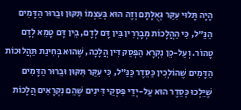הָיָה תָּלוּי עִקַּר גְּאֻלָּתָם וְזֶה הוּא בְּעַצְמוֹ תִּקּוּן וּבֵרוּר הַדָּמִים הַנַּ"ל, כִּי הַהֲלָכוֹת מְבָרְרִין בֵּין דָּם לְדָם, בֵּין דָּם טָמֵא לְדָם טָהוֹר. וְעַל-כֵּן נִקְרָא הַפְּסַק דִּין הֲלָכָה, שֶׁהוּא בְּחִינַת תַּהֲלוּכוֹת הַדָּמִים שֶׁהוֹלְכִין כַּסֵּדֶר כַּנַּ"ל, כִּי עִקַּר תִּקּוּן וּבֵרוּר הַדָּמִים שֶׁיֵּלְכוּ כְּסֵדֶר הוּא עַל-יְדֵי פִּסְקֵי דִּינִים שֶׁהֵם נִקְרָאִים הֲלָכוֹת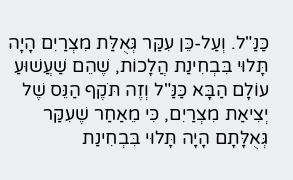כַּנַּ"ל. וְעַל-כֵּן עִקַּר גְּאֻלַּת מִצְרַיִם הָיָה תָּלוּי בִּבְחִינַת הֲלָכוֹת, שֶׁהֵם שַׁעֲשׁוּעַ עוֹלָם הַבָּא כַּנַּ"ל וְזֶה תֹּקֶף הַנֵּס שֶׁל יְצִיאַת מִצְרַיִם, כִּי מֵאַחַר שֶׁעִקַּר גְּאֻלָּתָם הָיָה תָּלוּי בִּבְחִינַת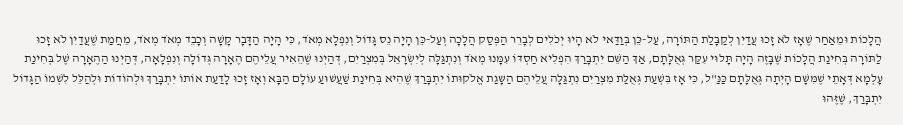הֲלָכוֹת וּמֵאַחַר שֶׁאָז לֹא זָכוּ עֲדַיִן לְקַבָּלַת הַתּוֹרָה, עַל-כֵּן בְּוַדַּאי לֹא הָיוּ יְכֹלִים לְבָרֵר הַפְּסַק הֲלָכָה וְעַל-כֵּן הָיָה נֵס גָּדוֹל וְנִפְלָא מְאֹד, כִּי הָיָה הַדָּבָר קָשָׁה וְכָבֵד מְאֹד מְאֹד, מֵחֲמַת שֶׁעֲדַיִן לֹא זָכוּ לַתּוֹרָה בְּחִינַת הֲלָכוֹת שֶׁבָּזֶה הָיָה תָּלוּי עִקַּר גְּאֻלָּתָם, אַךְ הַשֵּׁם יִתְבָּרַךְ הִפְלִיא חַסְדּוֹ עִמָּנוּ מְאֹד וְנִתְגַּלָּה לְיִשְׂרָאֵל בְּמִצְרַיִם, דְּהַיְנוּ שֶׁהֵאִיר עֲלֵיהֶם הֶאָרָה גְּדוֹלָה וְנִפְלָאָה, דְּהַיְנוּ הַהֶאָרָה שֶׁל בְּחִינַת עָלְמָא דְּאָתֵי שֶׁמִּשָּׁם הָיְתָה גְּאֻלָּתָם כַּנַּ"ל, כִּי אָז בִּשְׁעַת גְּאֻלַּת מִצְרַיִם נִתְגַּלָּה עֲלֵיהֶם הַשָּגַת אֱלֹקוּתוֹ יִתְבָּרַךְ שֶׁהִיא בְּחִינַת שַׁעֲשׁוּעַ עוֹלָם הַבָּא וְאָז זָכוּ לָדַעַת אוֹתוֹ יִתְבָּרַךְ וּלְהוֹדוֹת וּלְהַלֵּל לִשְׁמוֹ הַגָּדוֹל יִתְבָּרַךְ, שֶׁזֶּהוּ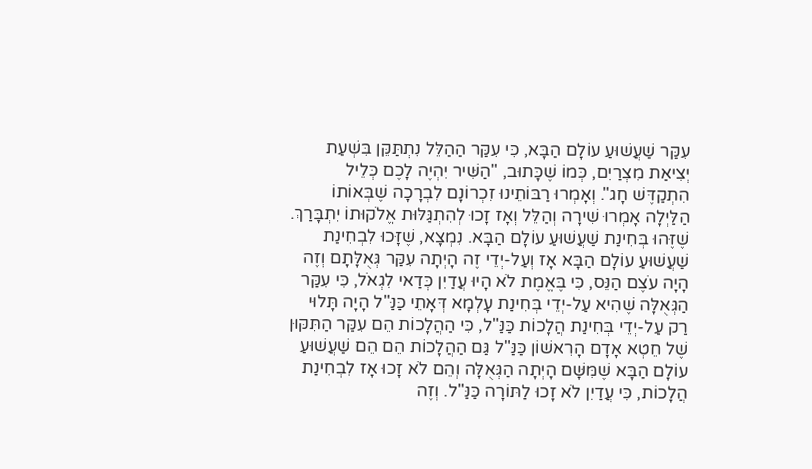עִקַּר שַׁעֲשׁוּעַ עוֹלָם הַבָּא, כִּי עִקַּר הַהַלֵּל נִתְתַּקֵּן בִּשְׁעַת יְצִיאַת מִצְרַיִם, כְּמוֹ שֶׁכָּתוּב, "הַשִּׁיר יִהְיֶה לָכֶם כְּלֵיל הִתְקַדֶּשׁ חָג". וְאָמְרוּ רַבּוֹתֵינוּ זִכְרוֹנָם לִבְרָכָה שֶׁבְּאוֹתוֹ הַלַּיְלָה אָמְרוּ שִׁירָה וְהַלֵּל וְאָז זָכוּ לְהִתְגַּלּוּת אֱלֹקוּתוֹ יִתְבָּרַךְ. שֶׁזֶּהוּ בְּחִינַת שַׁעֲשׁוּעַ עוֹלָם הַבָּא. נִמְצָא, שֶׁזָּכוּ לִבְחִינַת שַׁעֲשׁוּעַ עוֹלָם הַבָּא אָז וְעַל-יְדֵי זֶה הָיְתָה עִקַּר גְּאֻלָּתָם וְזֶה הָיָה עֹצֶם הַנֵּס, כִּי בֶּאֱמֶת לֹא הָיוּ עֲדַיִן כְּדַאי לִגְאֹל, כִּי עִקַּר הַגְּאֻלָּה שֶׁהִיא עַל-יְדֵי בְּחִינַת עָלְמָא דְּאָתֵי כַּנַּ"ל הָיָה תָּלוּי רַק עַל-יְדֵי בְּחִינַת הֲלָכוֹת כַּנַּ"ל, כִּי הַהֲלָכוֹת הֵם עִקַּר הַתִּקּוּן שֶׁל חֵטְא אָדָם הָרִאשׁוֹן כַּנַּ"ל גַּם הַהֲלָכוֹת הֵם הֵם שַׁעֲשׁוּעַ עוֹלָם הַבָּא שֶׁמִּשָּׁם הָיְתָה הַגְּאֻלָּה וְהֵם לֹא זָכוּ אָז לִבְחִינַת הֲלָכוֹת, כִּי עֲדַיִן לֹא זָכוּ לַתּוֹרָה כַּנַּ"ל. וְזֶה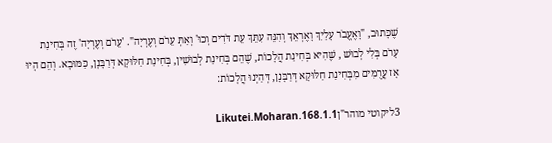שֶׁכָּתוּב, "וָאֶעֱבֹר עָלַיִךְ וָאֶרְאֵךְ וְהִנֵּה עִתֵּךְ עֵת דֹּדִים וְכוּ' וְאַתְּ עֵרֹם וְעֶרְיָה". 'עֵרֹם וְעֶרְיָה' זֶה בְּחִינַת עָרֹם בְּלִי לְבוּשׁ , שֶׁהִיא בְּחִינַת הֲלָכוֹת, שֶׁהֵם בְּחִינַת לְבוּשִׁין, בְּחִינַת חַלּוּקָא דְּרַבָּנָן, כַּמּוּבָא. וְהֵם הָיוּ אָז עֲרֻמִּים מִבְּחִינַת חַלּוּקָא דְּרַבָּנָן, דְּהַיְנוּ הֲלָכוֹת:

3ליקוטי מוהר"ןLikutei.Moharan.168.1.1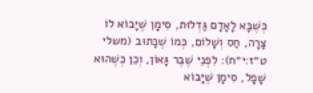כְּשֶׁבָּא לָאָדָם גַּדְלוּת, סִימָן שֶׁיָּבוֹא לוֹ צָרָה, חַס וְשָׁלוֹם, כְּמוֹ שֶׁכָּתוּב (משלי ט״ז:י״ח): לִפְנֵי שֶׁבֶר גָּאוֹן, וְכֵן כְּשֶׁהוּא שָׁפָל, סִימָן שֶׁיָּבוֹא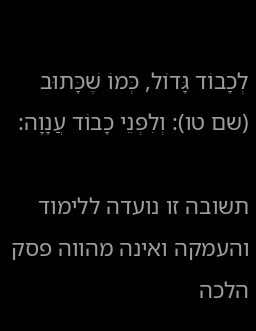לְכָבוֹד גָּדוֹל, כְּמוֹ שֶׁכָּתוּב (שם טו): וְלִפְנֵי כָבוֹד עֲנָוָה:

תשובה זו נועדה ללימוד והעמקה ואינה מהווה פסק הלכה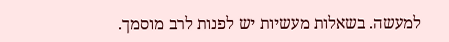למעשה. בשאלות מעשיות יש לפנות לרב מוסמך.